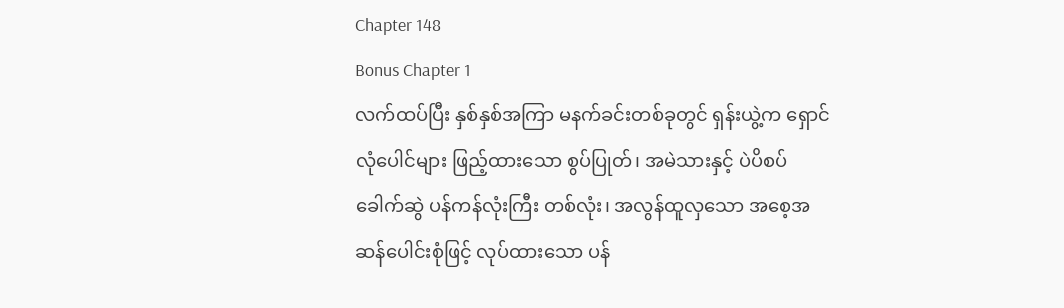Chapter 148
Bonus Chapter 1
လက်ထပ်ပြီး နှစ်နှစ်အကြာ မနက်ခင်းတစ်ခုတွင် ရှန်းယွဲ့က ရှောင်လုံပေါင်များ ဖြည့်ထားသော စွပ်ပြုတ်၊ အမဲသားနှင့် ပဲပိစပ် ခေါက်ဆွဲ ပန်ကန်လုံးကြီး တစ်လုံး၊ အလွန်ထူလှသော အစေ့အဆန်ပေါင်းစုံဖြင့် လုပ်ထားသော ပန်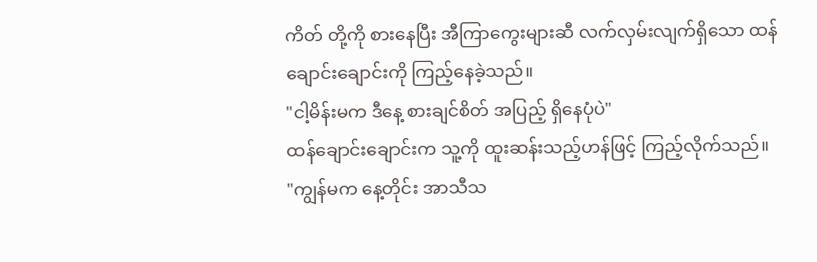ကိတ် တို့ကို စားနေပြီး အီကြာကွေးများဆီ လက်လှမ်းလျက်ရှိသော ထန်ချောင်းချောင်းကို ကြည့်နေခဲ့သည်။
"ငါ့မိန်းမက ဒီနေ့ စားချင်စိတ် အပြည့် ရှိနေပုံပဲ"
ထန်ချောင်းချောင်းက သူ့ကို ထူးဆန်းသည့်ဟန်ဖြင့် ကြည့်လိုက်သည်။
"ကျွန်မက နေ့တိုင်း အာသီသ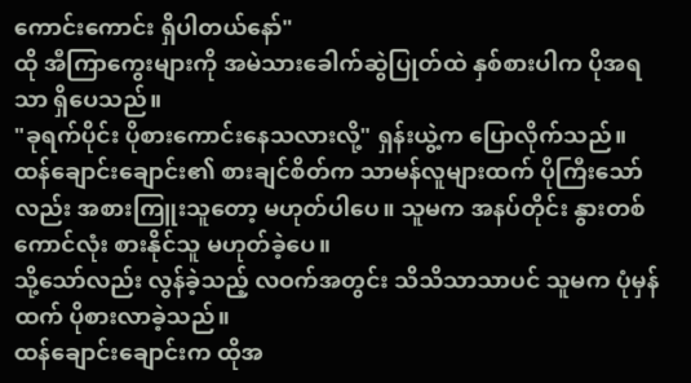ကောင်းကောင်း ရှိပါတယ်နော်"
ထို အီကြာကွေးများကို အမဲသားခေါက်ဆွဲပြုတ်ထဲ နှစ်စားပါက ပိုအရသာ ရှိပေသည်။
"ခုရက်ပိုင်း ပိုစားကောင်းနေသလားလို့" ရှန်းယွဲ့က ပြောလိုက်သည်။
ထန်ချောင်းချောင်း၏ စားချင်စိတ်က သာမန်လူများထက် ပိုကြီးသော်လည်း အစားကြူးသူတော့ မဟုတ်ပါပေ။ သူမက အနပ်တိုင်း နွားတစ်ကောင်လုံး စားနိုင်သူ မဟုတ်ခဲ့ပေ။
သို့သော်လည်း လွန်ခဲ့သည့် လဝက်အတွင်း သိသိသာသာပင် သူမက ပုံမှန်ထက် ပိုစားလာခဲ့သည်။
ထန်ချောင်းချောင်းက ထိုအ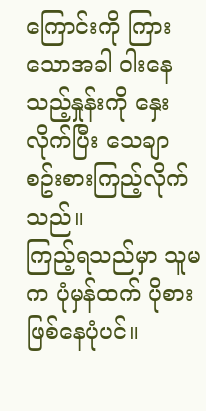ကြောင်းကို ကြားသောအခါ ဝါးနေသည့်နှုန်းကို နှေးလိုက်ပြီး သေချာ စဥ်းစားကြည့်လိုက်သည်။
ကြည့်ရသည်မှာ သူမက ပုံမှန်ထက် ပိုစားဖြစ်နေပုံပင်။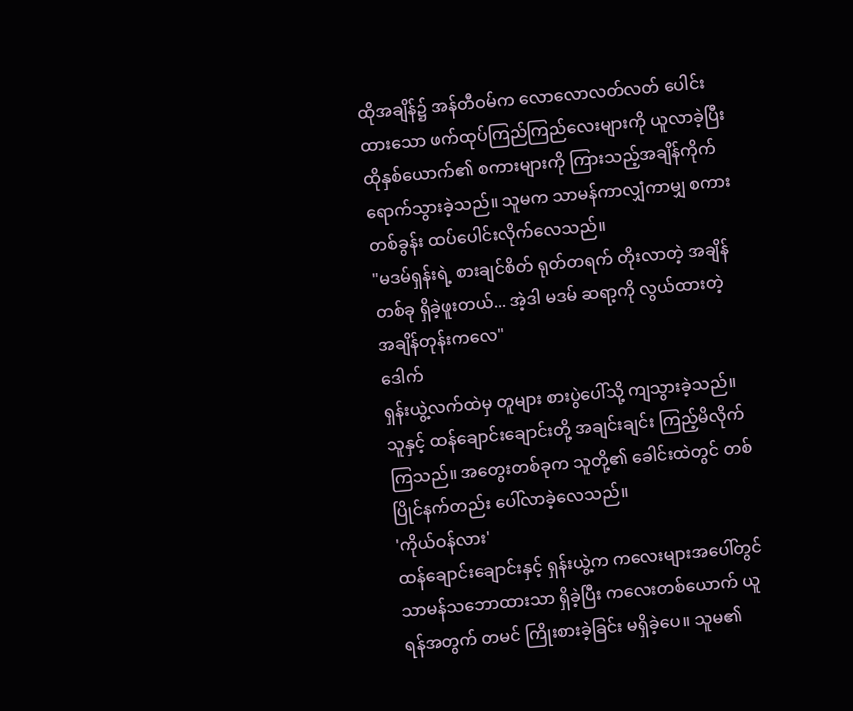ထိုအချိန်၌ အန်တီဝမ်က လောလောလတ်လတ် ပေါင်းထားသော ဖက်ထုပ်ကြည်ကြည်လေးများကို ယူလာခဲ့ပြီး ထိုနှစ်ယောက်၏ စကားများကို ကြားသည့်အချိန်ကိုက် ရောက်သွားခဲ့သည်။ သူမက သာမန်ကာလျှံကာမျှ စကားတစ်ခွန်း ထပ်ပေါင်းလိုက်လေသည်။
"မဒမ်ရှန်းရဲ့ စားချင်စိတ် ရုတ်တရက် တိုးလာတဲ့ အချိန်တစ်ခု ရှိခဲ့ဖူးတယ်... အဲ့ဒါ မဒမ် ဆရာ့ကို လွယ်ထားတဲ့ အချိန်တုန်းကလေ"
ဒေါက်
ရှန်းယွဲ့လက်ထဲမှ တူများ စားပွဲပေါ်သို့ ကျသွားခဲ့သည်။
သူနှင့် ထန်ချောင်းချောင်းတို့ အချင်းချင်း ကြည့်မိလိုက်ကြသည်။ အတွေးတစ်ခုက သူတို့၏ ခေါင်းထဲတွင် တစ်ပြိုင်နက်တည်း ပေါ်လာခဲ့လေသည်။
'ကိုယ်ဝန်လား'
ထန်ချောင်းချောင်းနှင့် ရှန်းယွဲ့က ကလေးများအပေါ်တွင် သာမန်သဘောထားသာ ရှိခဲ့ပြီး ကလေးတစ်ယောက် ယူရန်အတွက် တမင် ကြိုးစားခဲ့ခြင်း မရှိခဲ့ပေ။ သူမ၏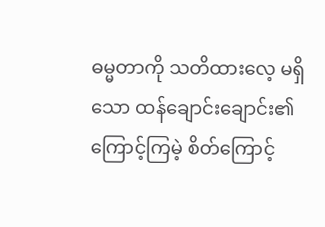ဓမ္မတာကို သတိထားလေ့ မရှိသော ထန်ချောင်းချောင်း၏ ကြောင့်ကြမဲ့ စိတ်ကြောင့်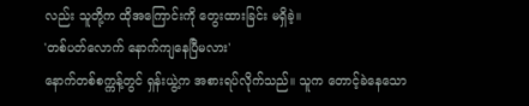လည်း သူတို့က ထိုအကြောင်းကို တွေးထားခြင်း မရှိခဲ့။
'တစ်ပတ်လောက် နောက်ကျနေပြီမလား'
နောက်တစ်စက္ကန့်တွင် ရှန်းယွဲ့က အစားရပ်လိုက်သည်။ သူက တောင့်ခဲနေသော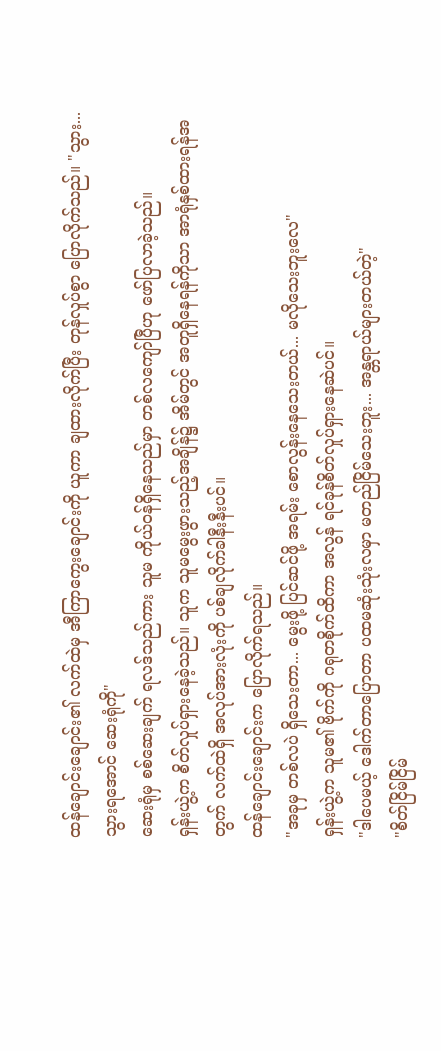ထန်ချောင်းချောင်း၏ လက်ထဲမှ အီကြာကွေးချောင်းကို ယူကာ ချထားလိုက်ပြီး တုန်လှုပ်စွာ ပြောလိုက်သည်။ "သွား...သွားရအောင် ဆေးရုံကို"
ဆေးရုံမှ စစ်ဆေးချက် ရလဒ်သည်ကား သူမ ကိုယ်ဝန်ရှိနေသည်မှာ တစ်လကျော်ပြီဟု ဖော်ပြလာခဲ့သည်။
ရှန်းယွဲ့က စိတ်လှုပ်ရှားနေခဲ့သည်။ သူက သူမမွေးဖွားသည့်အချိန်၌ အိမ်တွင် အတူရှိနေရန်ကိုသာ အာရုံနှစ်ထားရန်အတွက် လက်ထဲရှိ အလုပ်အားလုံးကို ပစ်ချလိုက်ခါနီးနီးပင်။
ထန်ချောင်းချောင်းက ပြောလိုက်ရသည်။
"အခုမှ တစ်လပဲ ရှိသေးတာ... မွေးဖို့ ပြင်ဆင်ဖို့ အရမ်း စောလွန်းနေသေးတယ်... မလိုသေးဘူးလေ"
ရှန်းယွဲ့က သူမ၏ ဗိုက်ကို ဂရုတစိုက်ထိကာ အလွန် ရင်ခုန်စိတ်လှုပ်ရှားနေဆဲပင်။
"ဒါပေမယ့် ဒေါက်တာပြောတာ ပထမဆုံးသုံးလမှာ မတည်ငြိမ်သေးဘူး... အန္တရာယ်များတယ်တဲ့"
"စိတ်ငြိမ်ငြိမ်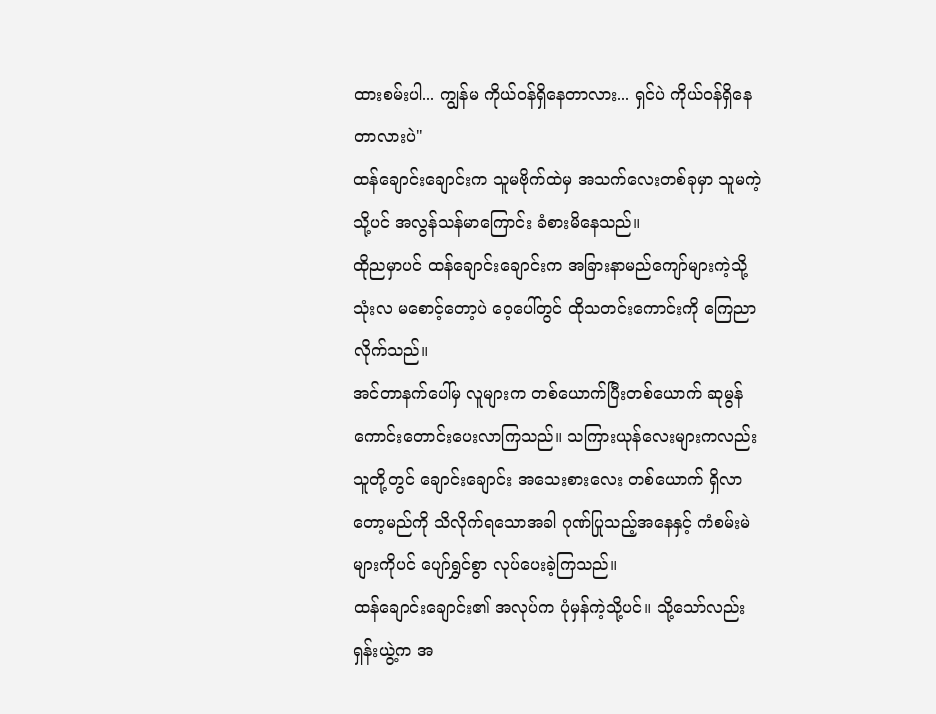ထားစမ်းပါ... ကျွန်မ ကိုယ်ဝန်ရှိနေတာလား... ရှင်ပဲ ကိုယ်ဝန်ရှိနေတာလားပဲ"
ထန်ချောင်းချောင်းက သူမဗိုက်ထဲမှ အသက်လေးတစ်ခုမှာ သူမကဲ့သို့ပင် အလွန်သန်မာကြောင်း ခံစားမိနေသည်။
ထိုညမှာပင် ထန်ချောင်းချောင်းက အခြားနာမည်ကျော်များကဲ့သို့ သုံးလ မစောင့်တော့ပဲ ဝေ့ပေါ်တွင် ထိုသတင်းကောင်းကို ကြေညာလိုက်သည်။
အင်တာနက်ပေါ်မှ လူများက တစ်ယောက်ပြီးတစ်ယောက် ဆုမွန်ကောင်းတောင်းပေးလာကြသည်။ သကြားယုန်လေးများကလည်း သူတို့တွင် ချောင်းချောင်း အသေးစားလေး တစ်ယောက် ရှိလာတော့မည်ကို သိလိုက်ရသောအခါ ဂုဏ်ပြုသည့်အနေနှင့် ကံစမ်းမဲများကိုပင် ပျော်ရွှင်စွာ လုပ်ပေးခဲ့ကြသည်။
ထန်ချောင်းချောင်း၏ အလုပ်က ပုံမှန်ကဲ့သို့ပင်။ သို့သော်လည်း ရှန်းယွဲ့က အ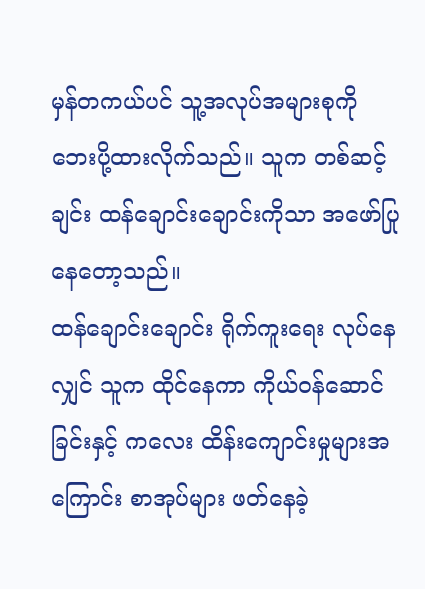မှန်တကယ်ပင် သူ့အလုပ်အများစုကို ဘေးပို့ထားလိုက်သည်။ သူက တစ်ဆင့်ချင်း ထန်ချောင်းချောင်းကိုသာ အဖော်ပြုနေတော့သည်။
ထန်ချောင်းချောင်း ရိုက်ကူးရေး လုပ်နေလျှင် သူက ထိုင်နေကာ ကိုယ်ဝန်ဆောင်ခြင်းနှင့် ကလေး ထိန်းကျောင်းမှုများအကြောင်း စာအုပ်များ ဖတ်နေခဲ့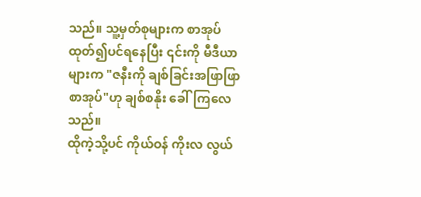သည်။ သူ့မှတ်စုများက စာအုပ် ထုတ်၍ပင်ရနေပြီး ၎င်းကို မီဒီယာများက "ဇနီးကို ချစ်ခြင်းအဖြာဖြာ စာအုပ်"ဟု ချစ်စနိုး ခေါ်ကြလေသည်။
ထိုကဲ့သို့ပင် ကိုယ်ဝန် ကိုးလ လွယ်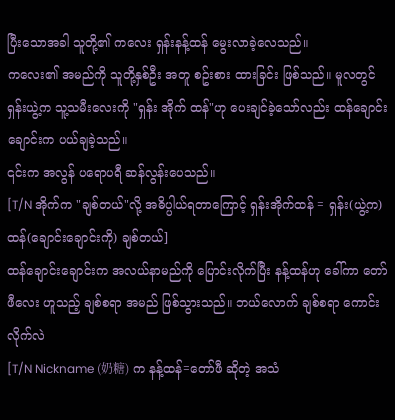ပြီးသောအခါ သူတို့၏ ကလေး ရှန်းနန့်ထန် မွေးလာခဲ့လေသည်။
ကလေး၏ အမည်ကို သူတို့နှစ်ဦး အတူ စဥ်းစား ထားခြင်း ဖြစ်သည်။ မူလတွင် ရှန်းယွဲ့က သူ့သမီးလေးကို "ရှန်း အိုက် ထန်"ဟု ပေးချင်ခဲ့သော်လည်း ထန်ချောင်းချောင်းက ပယ်ချခဲ့သည်။
၎င်းက အလွန် ပရောပရီ ဆန်လွန်းပေသည်။
[T/N အိုက်က "ချစ်တယ်"လို့ အဓိပ္ပါယ်ရတာကြောင့် ရှန်းအိုက်ထန် = ရှန်း(ယွဲ့က) ထန်(ချောင်းချောင်းကို) ချစ်တယ်]
ထန်ချောင်းချောင်းက အလယ်နာမည်ကို ပြောင်းလိုက်ပြီး နန့်ထန်ဟု ခေါ်ကာ တော်ဖီလေး ဟူသည့် ချစ်စရာ အမည် ဖြစ်သွားသည်။ ဘယ်လောက် ချစ်စရာ ကောင်းလိုက်လဲ
[T/N Nickname (奶糖) က နန့်ထန်=တော်ဖီ ဆိုတဲ့ အသံ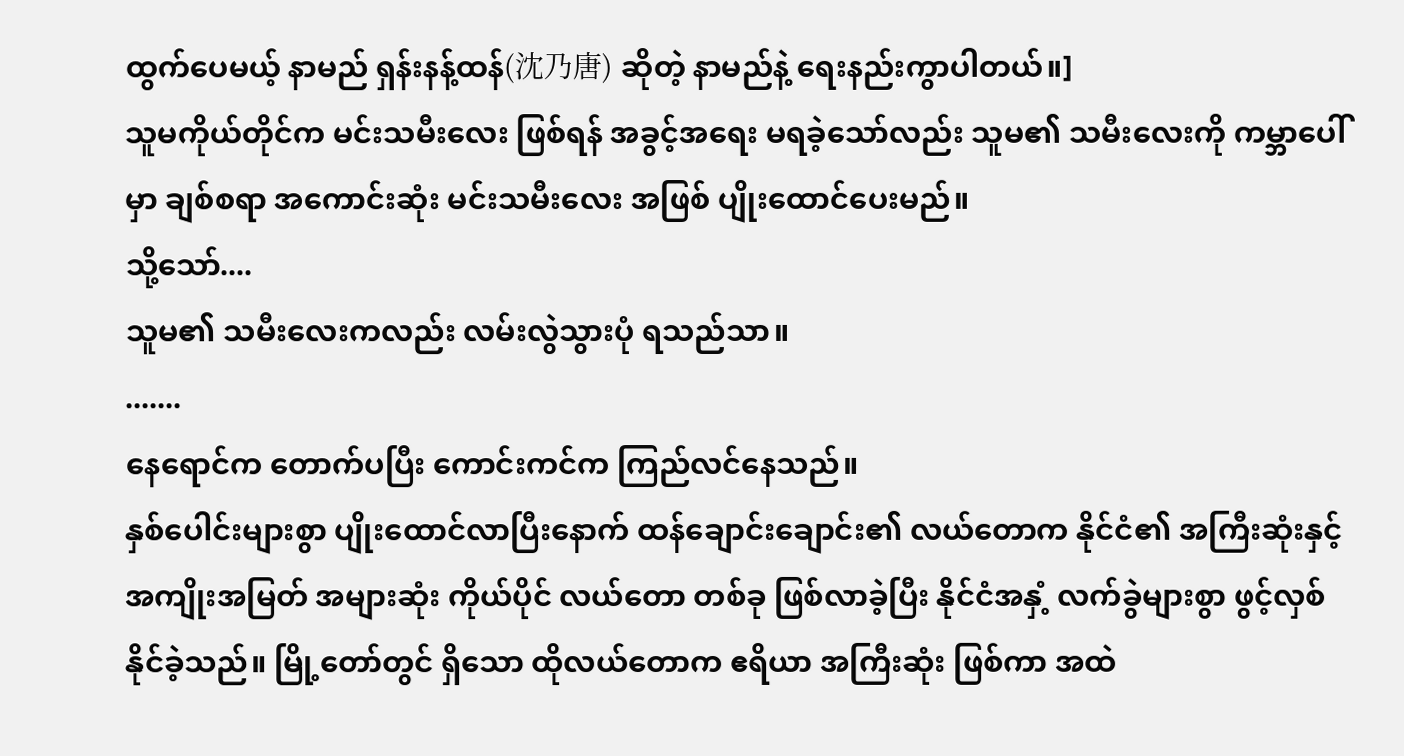ထွက်ပေမယ့် နာမည် ရှန်းနန့်ထန်(沈乃唐) ဆိုတဲ့ နာမည်နဲ့ ရေးနည်းကွာပါတယ်။]
သူမကိုယ်တိုင်က မင်းသမီးလေး ဖြစ်ရန် အခွင့်အရေး မရခဲ့သော်လည်း သူမ၏ သမီးလေးကို ကမ္ဘာပေါ်မှာ ချစ်စရာ အကောင်းဆုံး မင်းသမီးလေး အဖြစ် ပျိုးထောင်ပေးမည်။
သို့သော်....
သူမ၏ သမီးလေးကလည်း လမ်းလွဲသွားပုံ ရသည်သာ။
.......
နေရောင်က တောက်ပပြီး ကောင်းကင်က ကြည်လင်နေသည်။
နှစ်ပေါင်းများစွာ ပျိုးထောင်လာပြီးနောက် ထန်ချောင်းချောင်း၏ လယ်တောက နိုင်ငံ၏ အကြီးဆုံးနှင့် အကျိုးအမြတ် အများဆုံး ကိုယ်ပိုင် လယ်တော တစ်ခု ဖြစ်လာခဲ့ပြီး နိုင်ငံအနှံ့ လက်ခွဲများစွာ ဖွင့်လှစ်နိုင်ခဲ့သည်။ မြို့တော်တွင် ရှိသော ထိုလယ်တောက ဧရိယာ အကြီးဆုံး ဖြစ်ကာ အထဲ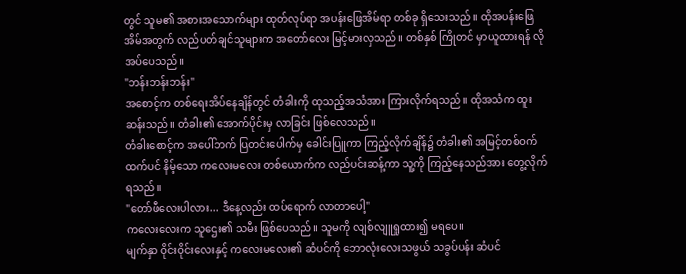တွင် သူမ၏ အစားအသောက်များ ထုတ်လုပ်ရာ အပန်းဖြေအိမ်ရာ တစ်ခု ရှိသေးသည်။ ထိုအပန်းဖြေအိမ်အတွက် လည်ပတ်ချင်သူများက အတော်လေး မြင့်မားလှသည်။ တစ်နှစ် ကြိုတင် မှာယူထားရန် လိုအပ်ပေသည်။
"ဘန်းဘန်းဘန်း"
အစောင့်က တစ်ရေးအိပ်နေချိန်တွင် တံခါးကို ထုသည့်အသံအား ကြားလိုက်ရသည်။ ထိုအသံက ထူးဆန်းသည်။ တံခါး၏ အောက်ပိုင်းမှ လာခြင်း ဖြစ်လေသည်။
တံခါးစောင့်က အပေါ်ဘက် ပြတင်းပေါက်မှ ခေါင်းပြူကာ ကြည့်လိုက်ချိန်၌ တံခါး၏ အမြင့်တစ်ဝက်ထက်ပင် နိမ့်သော ကလေးမလေး တစ်ယောက်က လည်ပင်းဆန့်ကာ သူ့ကို ကြည့်နေသည်အား တွေ့လိုက်ရသည်။
"တော်ဖီလေးပါလား... ဒီနေ့လည်း ထပ်ရောက် လာတာပေါ့"
ကလေးလေးက သူဌေး၏ သမီး ဖြစ်ပေသည်။ သူမကို လျစ်လျူရှုထား၍ မရပေ။
မျက်နှာ ဝိုင်းဝိုင်းလေးနှင့် ကလေးမလေး၏ ဆံပင်ကို ဘောလုံးလေးသဖွယ် သခွပ်ပန်း ဆံပင်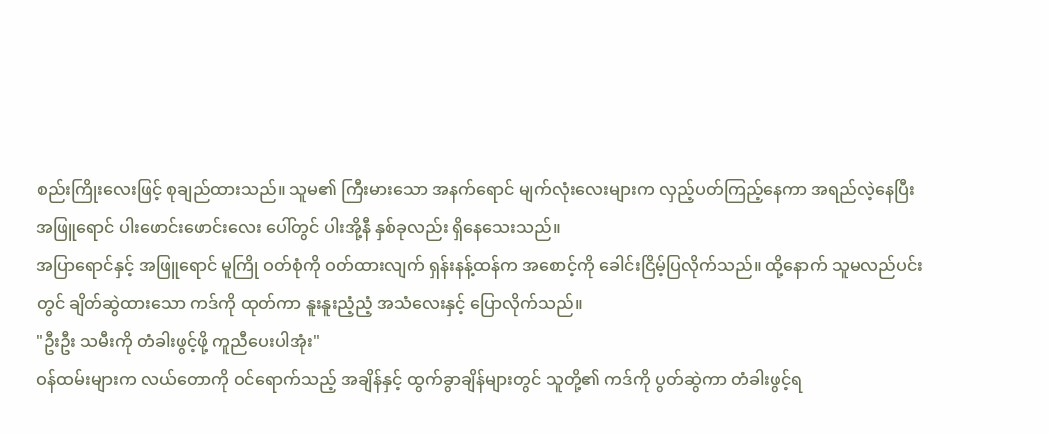စည်းကြိုးလေးဖြင့် စုချည်ထားသည်။ သူမ၏ ကြီးမားသော အနက်ရောင် မျက်လုံးလေးများက လှည့်ပတ်ကြည့်နေကာ အရည်လဲ့နေပြီး အဖြူရောင် ပါးဖောင်းဖောင်းလေး ပေါ်တွင် ပါးအို့နီ နှစ်ခုလည်း ရှိနေသေးသည်။
အပြာရောင်နှင့် အဖြူရောင် မူကြို ဝတ်စုံကို ဝတ်ထားလျက် ရှန်းနန့်ထန်က အစောင့်ကို ခေါင်းငြိမ့်ပြလိုက်သည်။ ထို့နောက် သူမလည်ပင်းတွင် ချိတ်ဆွဲထားသော ကဒ်ကို ထုတ်ကာ နူးနူးညံ့ညံ့ အသံလေးနှင့် ပြောလိုက်သည်။
"ဦးဦး သမီးကို တံခါးဖွင့်ဖို့ ကူညီပေးပါအုံး"
ဝန်ထမ်းများက လယ်တောကို ဝင်ရောက်သည့် အချိန်နှင့် ထွက်ခွာချိန်များတွင် သူတို့၏ ကဒ်ကို ပွတ်ဆွဲကာ တံခါးဖွင့်ရ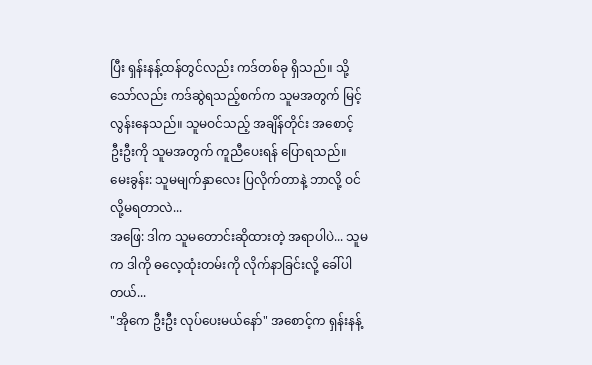ပြီး ရှန်းနန့်ထန်တွင်လည်း ကဒ်တစ်ခု ရှိသည်။ သို့သော်လည်း ကဒ်ဆွဲရသည့်စက်က သူမအတွက် မြင့်လွန်းနေသည်။ သူမဝင်သည့် အချိန်တိုင်း အစောင့် ဦးဦးကို သူမအတွက် ကူညီပေးရန် ပြောရသည်။
မေးခွန်း: သူမမျက်နှာလေး ပြလိုက်တာနဲ့ ဘာလို့ ဝင်လို့မရတာလဲ...
အဖြေ: ဒါက သူမတောင်းဆိုထားတဲ့ အရာပါပဲ... သူမက ဒါကို ဓလေ့ထုံးတမ်းကို လိုက်နာခြင်းလို့ ခေါ်ပါတယ်...
"အိုကေ ဦးဦး လုပ်ပေးမယ်နော်" အစောင့်က ရှန်းနန့်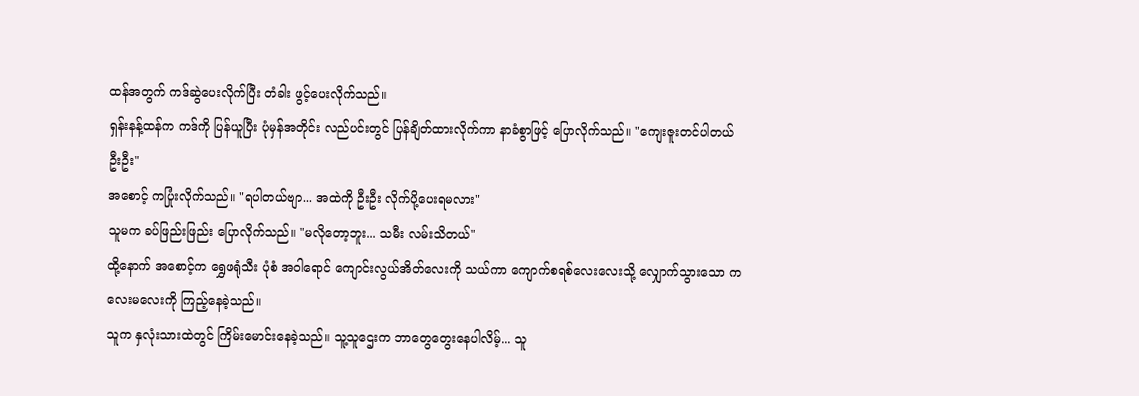ထန်အတွက် ကဒ်ဆွဲပေးလိုက်ပြီး တံခါး ဖွင့်ပေးလိုက်သည်။
ရှန်းနန့်ထန်က ကဒ်ကို ပြန်ယူပြီး ပုံမှန်အတိုင်း လည်ပင်းတွင် ပြန်ချိတ်ထားလိုက်ကာ နာခံစွာဖြင့် ပြောလိုက်သည်။ "ကျေးဇူးတင်ပါတယ် ဦးဦး"
အစောင့် ကပြုံးလိုက်သည်။ "ရပါတယ်ဗျာ... အထဲကို ဦးဦး လိုက်ပို့ပေးရမလား"
သူမက ခပ်ဖြည်းဖြည်း ပြောလိုက်သည်။ "မလိုတော့ဘူး... သမီး လမ်းသိတယ်"
ထို့နောက် အစောင့်က ရွှေဖရုံသီး ပုံစံ အဝါရောင် ကျောင်းလွယ်အိတ်လေးကို သယ်ကာ ကျောက်စရစ်လေးလေးသို့ လျှောက်သွားသော ကလေးမလေးကို ကြည့်နေခဲ့သည်။
သူက နှလုံးသားထဲတွင် ကြိမ်းမောင်းနေခဲ့သည်။ သူ့သူဌေးက ဘာတွေတွေးနေပါလိမ့်... သူ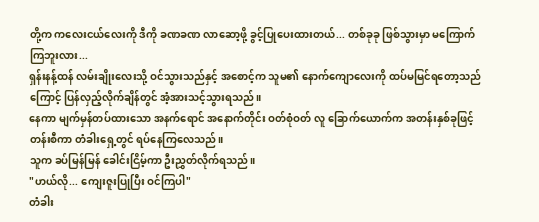တို့က ကလေးငယ်လေးကို ဒီကို ခဏခဏ လာဆော့ဖို့ ခွင့်ပြုပေးထားတယ်... တစ်ခုခု ဖြစ်သွားမှာ မကြောက်ကြဘူးလား...
ရှန်းနန့်ထန် လမ်းချိုးလေးသို့ ဝင်သွားသည်နှင့် အစောင့်က သူမ၏ နောက်ကျောလေးကို ထပ်မမြင်ရတော့သည်ကြောင့် ပြန်လှည့်လိုက်ချိန်တွင် အံ့အားသင့်သွားရသည်။
နေကာ မျက်မှန်တပ်ထားသော အနက်ရောင် အနောက်တိုင်း ဝတ်စုံဝတ် လူ ခြောက်ယောက်က အတန်းနှစ်ခုဖြင့် တန်းစီကာ တံခါးရှေ့တွင် ရပ်နေကြလေသည်။
သူက ခပ်မြန်မြန် ခေါင်းငြိမ့်ကာ ဦးညွှတ်လိုက်ရသည်။
"ဟယ်လို... ကျေးဇူးပြုပြီး ဝင်ကြပါ"
တံခါး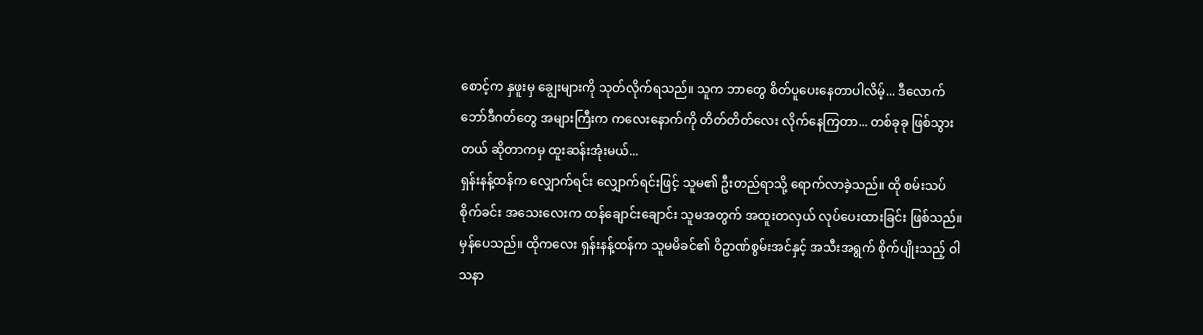စောင့်က နှဖူးမှ ချွေးများကို သုတ်လိုက်ရသည်။ သူက ဘာတွေ စိတ်ပူပေးနေတာပါလိမ့်... ဒီလောက် ဘော်ဒီဂတ်တွေ အများကြီးက ကလေးနောက်ကို တိတ်တိတ်လေး လိုက်နေကြတာ... တစ်ခုခု ဖြစ်သွားတယ် ဆိုတာကမှ ထူးဆန်းအုံးမယ်...
ရှန်းနန့်ထန်က လျှောက်ရင်း လျှောက်ရင်းဖြင့် သူမ၏ ဦးတည်ရာသို့ ရောက်လာခဲ့သည်။ ထို စမ်းသပ်စိုက်ခင်း အသေးလေးက ထန်ချောင်းချောင်း သူမအတွက် အထူးတလှယ် လုပ်ပေးထားခြင်း ဖြစ်သည်။
မှန်ပေသည်။ ထိုကလေး ရှန်းနန့်ထန်က သူမမိခင်၏ ဝိဥာဏ်စွမ်းအင်နှင့် အသီးအရွက် စိုက်ပျိုးသည့် ဝါသနာ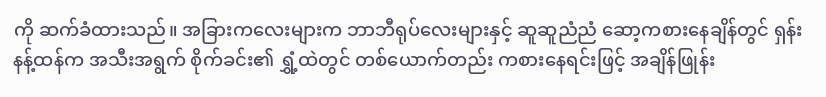ကို ဆက်ခံထားသည်။ အခြားကလေးများက ဘာဘီရုပ်လေးများနှင့် ဆူဆူညံညံ ဆော့ကစားနေချိန်တွင် ရှန်းနန့်ထန်က အသီးအရွက် စိုက်ခင်း၏ ရွှံ့ထဲတွင် တစ်ယောက်တည်း ကစားနေရင်းဖြင့် အချိန်ဖြုန်း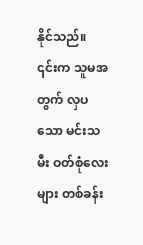နိုင်သည်။
၎င်းက သူမအတွက် လှပသော မင်းသမီး ဝတ်စုံလေးများ တစ်ခန်း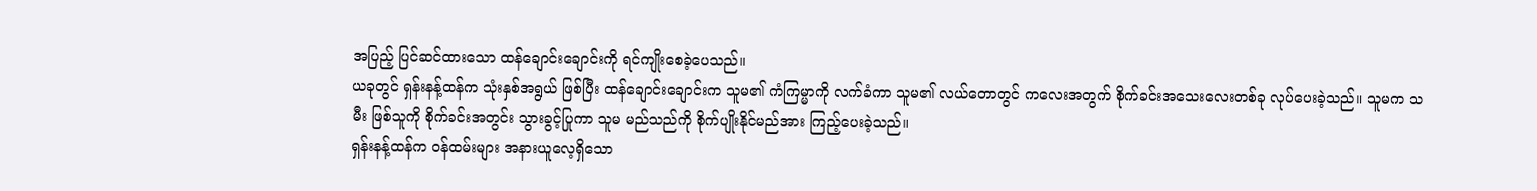အပြည့် ပြင်ဆင်ထားသော ထန်ချောင်းချောင်းကို ရင်ကျိုးစေခဲ့ပေသည်။
ယခုတွင် ရှန်းနန့်ထန်က သုံးနှစ်အရွယ် ဖြစ်ပြီး ထန်ချောင်းချောင်းက သူမ၏ ကံကြမ္မာကို လက်ခံကာ သူမ၏ လယ်တောတွင် ကလေးအတွက် စိုက်ခင်းအသေးလေးတစ်ခု လုပ်ပေးခဲ့သည်။ သူမက သမီး ဖြစ်သူကို စိုက်ခင်းအတွင်း သွားခွင့်ပြုကာ သူမ မည်သည်ကို စိုက်ပျိုးနိုင်မည်အား ကြည့်ပေးခဲ့သည်။
ရှန်းနန့်ထန်က ဝန်ထမ်းများ အနားယူလေ့ရှိသော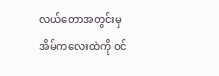လယ်တောအတွင်းမှ အိမ်ကလေးထဲကို ဝင်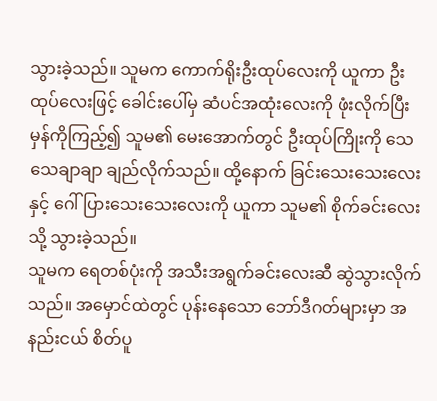သွားခဲ့သည်။ သူမက ကောက်ရိုးဦးထုပ်လေးကို ယူကာ ဦးထုပ်လေးဖြင့် ခေါင်းပေါ်မှ ဆံပင်အထုံးလေးကို ဖုံးလိုက်ပြီး မှန်ကိုကြည့်၍ သူမ၏ မေးအောက်တွင် ဦးထုပ်ကြိုးကို သေသေချာချာ ချည်လိုက်သည်။ ထို့နောက် ခြင်းသေးသေးလေးနှင့် ဂေါ်ပြားသေးသေးလေးကို ယူကာ သူမ၏ စိုက်ခင်းလေးသို့ သွားခဲ့သည်။
သူမက ရေတစ်ပုံးကို အသီးအရွက်ခင်းလေးဆီ ဆွဲသွားလိုက်သည်။ အမှောင်ထဲတွင် ပုန်းနေသော ဘော်ဒီဂတ်များမှာ အနည်းငယ် စိတ်ပူ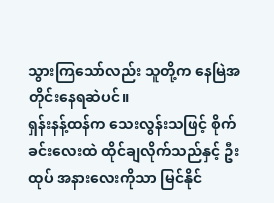သွားကြသော်လည်း သူတို့က နေမြဲအတိုင်းနေရဆဲပင်။
ရှန်းနန့်ထန်က သေးလွန်းသဖြင့် စိုက်ခင်းလေးထဲ ထိုင်ချလိုက်သည်နှင့် ဦးထုပ် အနားလေးကိုသာ မြင်နိုင်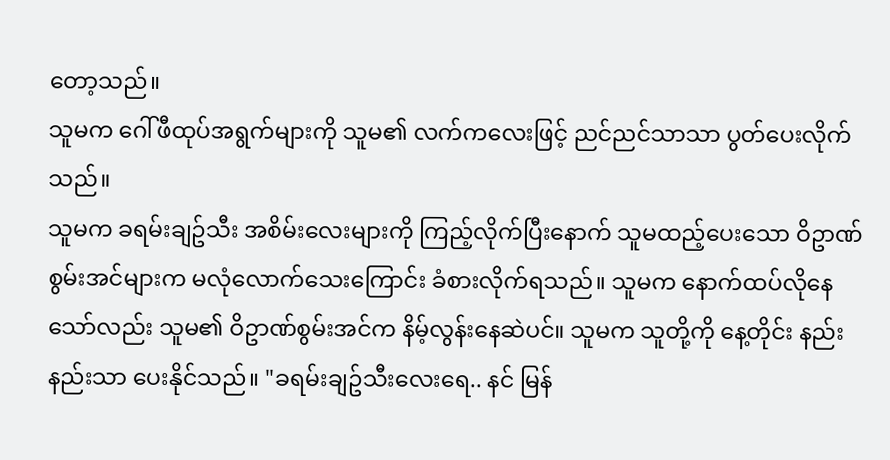တော့သည်။
သူမက ဂေါ်ဖီထုပ်အရွက်များကို သူမ၏ လက်ကလေးဖြင့် ညင်ညင်သာသာ ပွတ်ပေးလိုက်သည်။
သူမက ခရမ်းချဥ်သီး အစိမ်းလေးများကို ကြည့်လိုက်ပြီးနောက် သူမထည့်ပေးသော ဝိဥာဏ် စွမ်းအင်များက မလုံလောက်သေးကြောင်း ခံစားလိုက်ရသည်။ သူမက နောက်ထပ်လိုနေသော်လည်း သူမ၏ ဝိဥာဏ်စွမ်းအင်က နိမ့်လွန်းနေဆဲပင်။ သူမက သူတို့ကို နေ့တိုင်း နည်းနည်းသာ ပေးနိုင်သည်။ "ခရမ်းချဥ်သီးလေးရေ.. နင် မြန်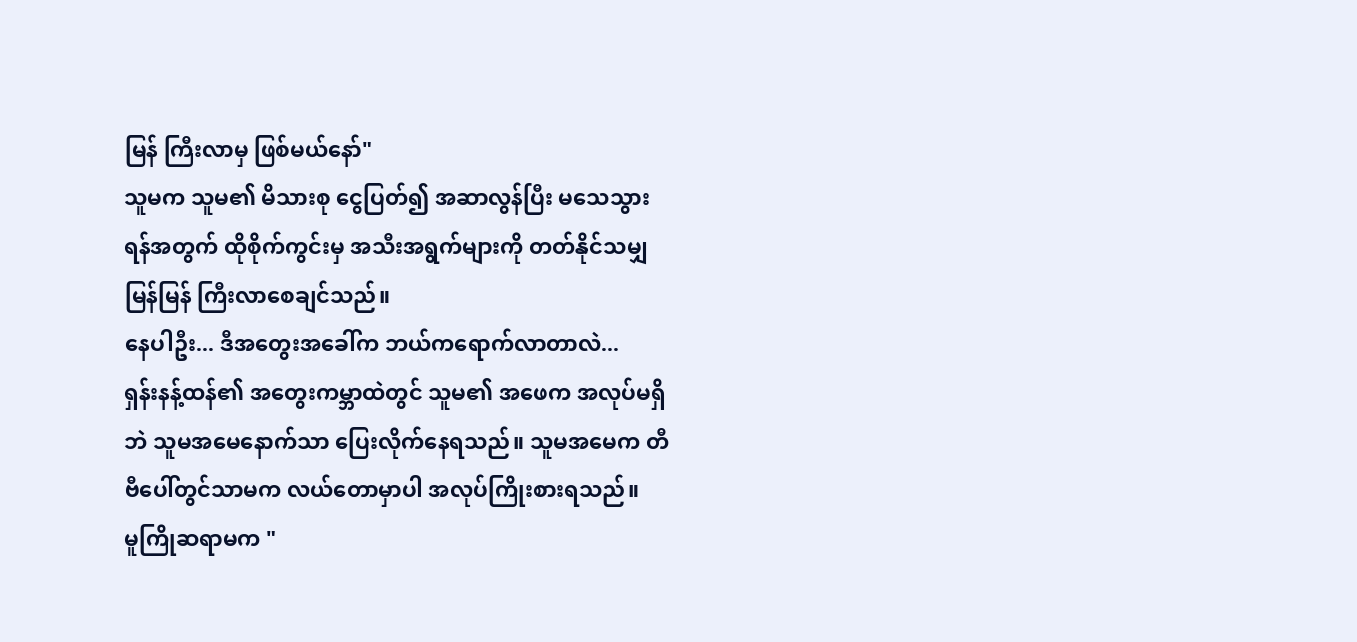မြန် ကြီးလာမှ ဖြစ်မယ်နော်"
သူမက သူမ၏ မိသားစု ငွေပြတ်၍ အဆာလွန်ပြီး မသေသွားရန်အတွက် ထိုစိုက်ကွင်းမှ အသီးအရွက်များကို တတ်နိုင်သမျှ မြန်မြန် ကြီးလာစေချင်သည်။
နေပါဦး... ဒီအတွေးအခေါ်က ဘယ်ကရောက်လာတာလဲ...
ရှန်းနန့်ထန်၏ အတွေးကမ္ဘာထဲတွင် သူမ၏ အဖေက အလုပ်မရှိဘဲ သူမအမေနောက်သာ ပြေးလိုက်နေရသည်။ သူမအမေက တီဗီပေါ်တွင်သာမက လယ်တောမှာပါ အလုပ်ကြိုးစားရသည်။
မူကြိုဆရာမက "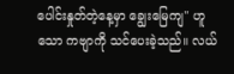ပေါင်းနှုတ်တဲ့နေ့မှာ ချွေးမြေကျ" ဟူသော ကဗျာကို သင်ပေးခဲ့သည်။ လယ်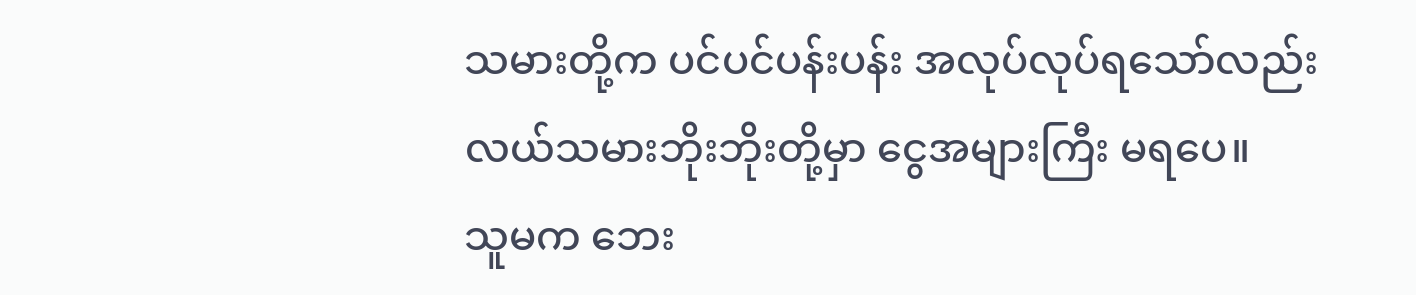သမားတို့က ပင်ပင်ပန်းပန်း အလုပ်လုပ်ရသော်လည်း လယ်သမားဘိုးဘိုးတို့မှာ ငွေအများကြီး မရပေ။
သူမက ဘေး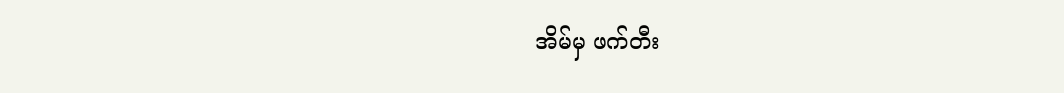အိမ်မှ ဖက်တီး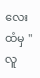လေးထံမှ "လူ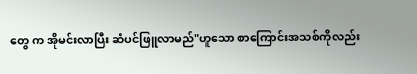တွေ က အိုမင်းလာပြီး ဆံပင်ဖြူလာမည်"ဟူသော စာကြောင်းအသစ်ကိုလည်း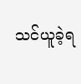သင်ယူခဲ့ရ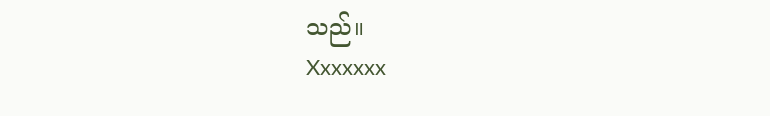သည်။
Xxxxxxx